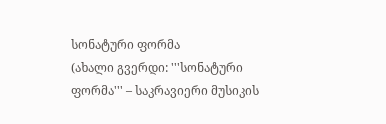სონატური ფორმა
(ახალი გვერდი: '''სონატური ფორმა''' – საკრავიერი მუსიკის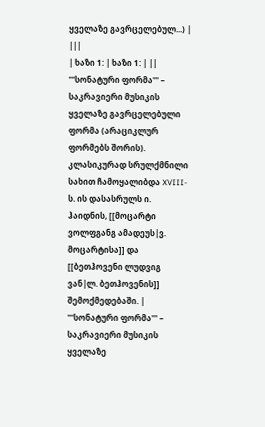ყველაზე გავრცელებულ...) |
|||
| ხაზი 1: | ხაზი 1: | ||
'''სონატური ფორმა''' – საკრავიერი მუსიკის ყველაზე გავრცელებული ფორმა (არაციკლურ ფორმებს შორის). კლასიკურად სრულქმნილი სახით ჩამოყალიბდა XVIII-ს. ის დასასრულს ი. ჰაიდნის, [[მოცარტი ვოლფგანგ ამადეუს|ვ. მოცარტისა]] და [[ბეთჰოვენი ლუდვიგ ვან|ლ. ბეთჰოვენის]] შემოქმედებაში. | '''სონატური ფორმა''' – საკრავიერი მუსიკის ყველაზე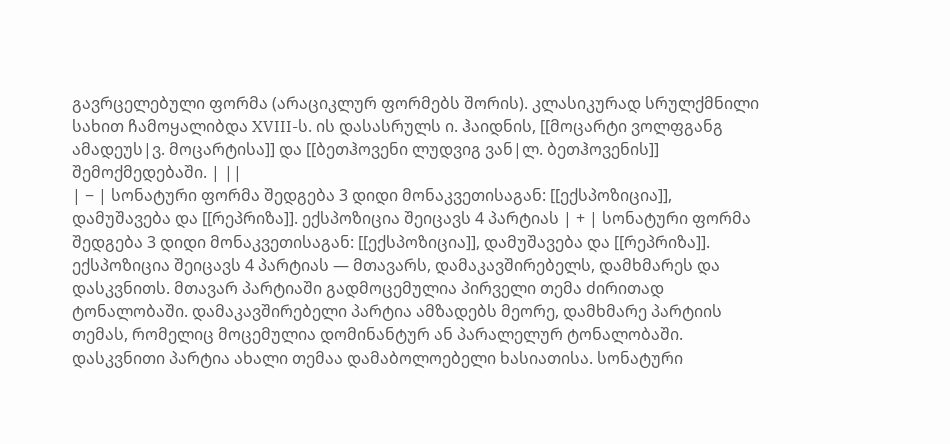გავრცელებული ფორმა (არაციკლურ ფორმებს შორის). კლასიკურად სრულქმნილი სახით ჩამოყალიბდა XVIII-ს. ის დასასრულს ი. ჰაიდნის, [[მოცარტი ვოლფგანგ ამადეუს|ვ. მოცარტისა]] და [[ბეთჰოვენი ლუდვიგ ვან|ლ. ბეთჰოვენის]] შემოქმედებაში. | ||
| − | სონატური ფორმა შედგება 3 დიდი მონაკვეთისაგან: [[ექსპოზიცია]], დამუშავება და [[რეპრიზა]]. ექსპოზიცია შეიცავს 4 პარტიას | + | სონატური ფორმა შედგება 3 დიდი მონაკვეთისაგან: [[ექსპოზიცია]], დამუშავება და [[რეპრიზა]]. ექსპოზიცია შეიცავს 4 პარტიას — მთავარს, დამაკავშირებელს, დამხმარეს და დასკვნითს. მთავარ პარტიაში გადმოცემულია პირველი თემა ძირითად ტონალობაში. დამაკავშირებელი პარტია ამზადებს მეორე, დამხმარე პარტიის თემას, რომელიც მოცემულია დომინანტურ ან პარალელურ ტონალობაში. დასკვნითი პარტია ახალი თემაა დამაბოლოებელი ხასიათისა. სონატური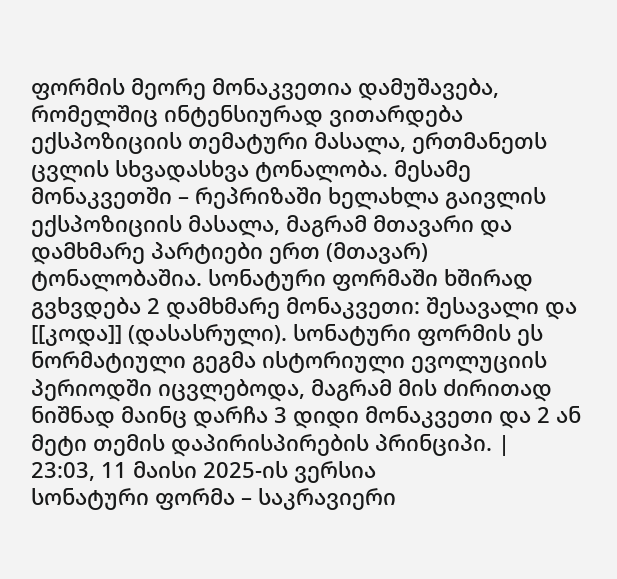ფორმის მეორე მონაკვეთია დამუშავება, რომელშიც ინტენსიურად ვითარდება ექსპოზიციის თემატური მასალა, ერთმანეთს ცვლის სხვადასხვა ტონალობა. მესამე მონაკვეთში – რეპრიზაში ხელახლა გაივლის ექსპოზიციის მასალა, მაგრამ მთავარი და დამხმარე პარტიები ერთ (მთავარ) ტონალობაშია. სონატური ფორმაში ხშირად გვხვდება 2 დამხმარე მონაკვეთი: შესავალი და [[კოდა]] (დასასრული). სონატური ფორმის ეს ნორმატიული გეგმა ისტორიული ევოლუციის პერიოდში იცვლებოდა, მაგრამ მის ძირითად ნიშნად მაინც დარჩა 3 დიდი მონაკვეთი და 2 ან მეტი თემის დაპირისპირების პრინციპი. |
23:03, 11 მაისი 2025-ის ვერსია
სონატური ფორმა – საკრავიერი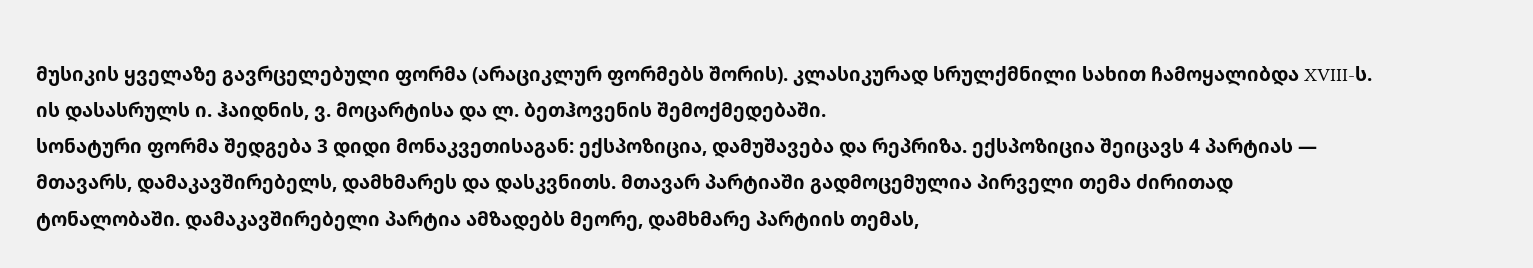მუსიკის ყველაზე გავრცელებული ფორმა (არაციკლურ ფორმებს შორის). კლასიკურად სრულქმნილი სახით ჩამოყალიბდა XVIII-ს. ის დასასრულს ი. ჰაიდნის, ვ. მოცარტისა და ლ. ბეთჰოვენის შემოქმედებაში.
სონატური ფორმა შედგება 3 დიდი მონაკვეთისაგან: ექსპოზიცია, დამუშავება და რეპრიზა. ექსპოზიცია შეიცავს 4 პარტიას — მთავარს, დამაკავშირებელს, დამხმარეს და დასკვნითს. მთავარ პარტიაში გადმოცემულია პირველი თემა ძირითად ტონალობაში. დამაკავშირებელი პარტია ამზადებს მეორე, დამხმარე პარტიის თემას,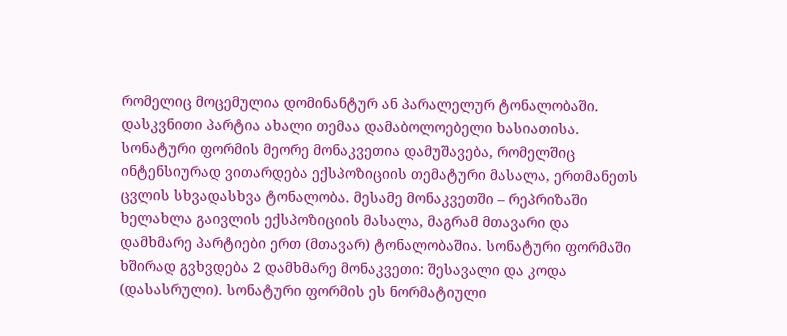რომელიც მოცემულია დომინანტურ ან პარალელურ ტონალობაში. დასკვნითი პარტია ახალი თემაა დამაბოლოებელი ხასიათისა. სონატური ფორმის მეორე მონაკვეთია დამუშავება, რომელშიც ინტენსიურად ვითარდება ექსპოზიციის თემატური მასალა, ერთმანეთს ცვლის სხვადასხვა ტონალობა. მესამე მონაკვეთში – რეპრიზაში ხელახლა გაივლის ექსპოზიციის მასალა, მაგრამ მთავარი და დამხმარე პარტიები ერთ (მთავარ) ტონალობაშია. სონატური ფორმაში ხშირად გვხვდება 2 დამხმარე მონაკვეთი: შესავალი და კოდა (დასასრული). სონატური ფორმის ეს ნორმატიული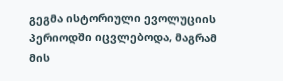გეგმა ისტორიული ევოლუციის პერიოდში იცვლებოდა, მაგრამ მის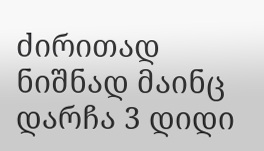ძირითად ნიშნად მაინც დარჩა 3 დიდი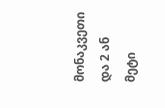მონაკვეთი და 2 ან მეტი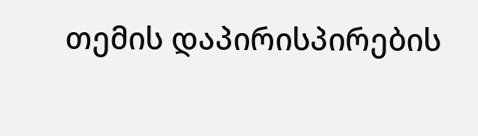თემის დაპირისპირების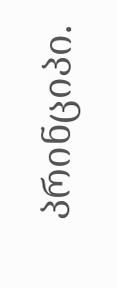პრინციპი.